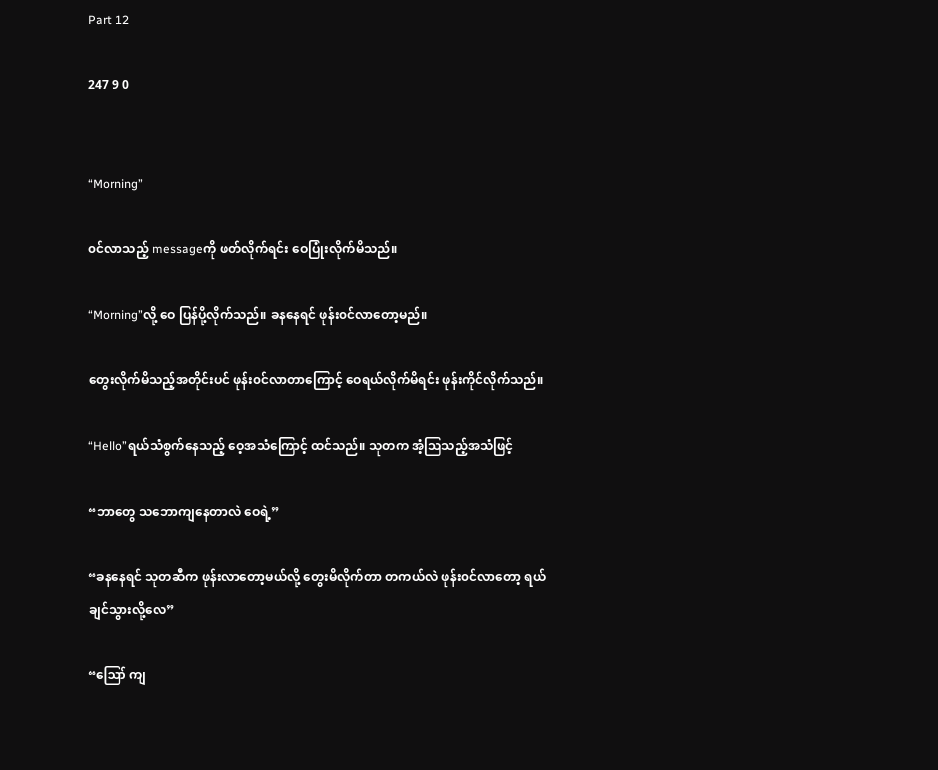Part 12

247 9 0


“Morning”

၀င်လာသည့် messageကို ဖတ်လိုက်ရင်း ဝေပြုံးလိုက်မိသည်။

“Morning”လို့ ဝေ ပြန်ပို့လိုက်သည်။ ခနနေရင် ဖုန်း၀င်လာတော့မည်။

တွေးလိုက်မိသည့်အတိုင်းပင် ဖုန်း၀င်လာတာကြောင့် ဝေရယ်လိုက်မိရင်း ဖုန်းကိုင်လိုက်သည်။

“Hello”ရယ်သံစွက်နေသည့် ဝေ့အသံကြောင့် ထင်သည်။ သုတက အံ့ဩသည့်အသံဖြင့်

“ဘာတွေ သဘောကျနေတာလဲ ဝေရဲ့”

“ခနနေရင် သုတဆီက ဖုန်းလာတော့မယ်လို့ တွေးမိလိုက်တာ တကယ်လဲ ဖုန်း၀င်လာတော့ ရယ်ချင်သွားလို့လေ”

“ဪ ကျ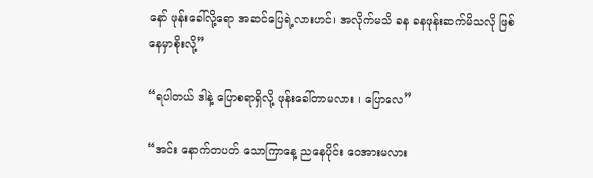နော် ဖုန်းခေါ်လို့ရော အဆင်ပြေရဲ့လားဟင်၊ အလိုက်မသိ ခန ခနဖုန်းဆက်မိသလို ဖြစ်နေမှာစိုးလို့”

“ရပါတယ် ဒါနဲ့ ပြောစရာရှိလို့ ဖုန်းခေါ်တာမလား ၊ ပြောလေ”

“အင်း နောက်တပတ် သောကြာနေ့ ညနေပိုင်း ဝေအားမလား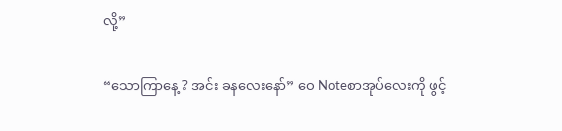လို့”

“သောကြာနေ့ ? အင်း ခနလေးနော်” ဝေ Noteစာအုပ်လေးကို ဖွင့်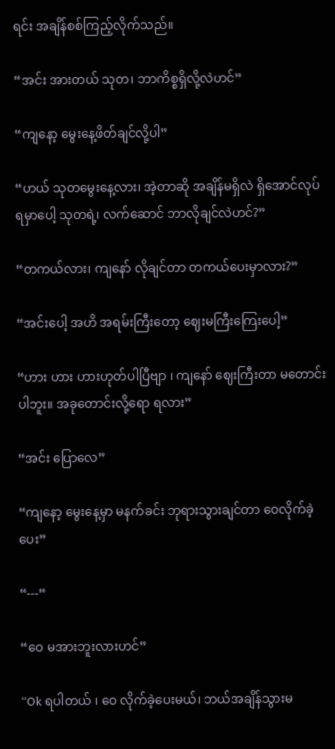ရင်း အချိန်စစ်ကြည့်လိုက်သည်။

“အင်း အားတယ် သုတ၊ ဘာကိစ္စရှိလို့လဲဟင်”

“ကျနော့ မွေးနေ့ဖိတ်ချင်လို့ပါ”

“ဟယ် သုတမွေးနေ့လား၊ အဲ့တာဆို အချိန်မရှိလဲ ရှိအောင်လုပ်ရမှာပေါ့ သုတရဲ့၊ လက်ဆောင် ဘာလိုချင်လဲဟင်?”

“တကယ်လား၊ ကျနော် လိုချင်တာ တကယ်ပေးမှာလား?”

“အင်းပေါ့ အဟိ အရမ်းကြီးတော့ ဈေးမကြီးကြေးပေါ့”

“ဟား ဟား ဟားဟုတ်ပါပြီဗျာ ၊ ကျနော် ဈေးကြီးတာ မတောင်းပါဘူး။ အခုတောင်းလို့ရော ရလား”

“အင်း ပြောလေ”

“ကျနော့ မွေးနေ့မှာ မနက်ခင်း ဘုရားသွားချင်တာ ဝေလိုက်ခဲ့ပေး”

“---“

“ဝေ မအားဘူးလားဟင်”

“Ok ရပါတယ် ၊ ဝေ လိုက်ခဲ့ပေးမယ်၊ ဘယ်အချိန်သွားမ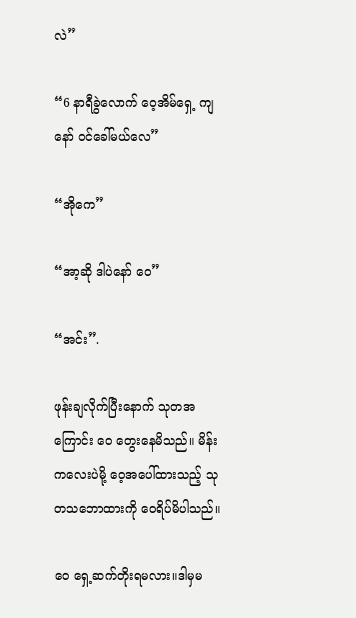လဲ”

“6 နာရီခွဲလောက် ဝေ့အိမ်‌ရှေ့ ကျနော် ၀င်ခေါ်မယ်လေ”

“အိုကေ”

“အာ့ဆို ဒါပဲနော် ဝေ”

“အင်း”.

ဖုန်းချလိုက်ပြီးနောက် သုတအကြောင်း ဝေ တွေးနေမိသည်။ မိန်းကလေးပဲမို့ ဝေ့အပေါ်ထားသည့် သုတသဘောထားကို ဝေရိပ်မိပါသည်။

ဝေ ရှေ့ဆက်တိုးရမလား။ဒါမှမ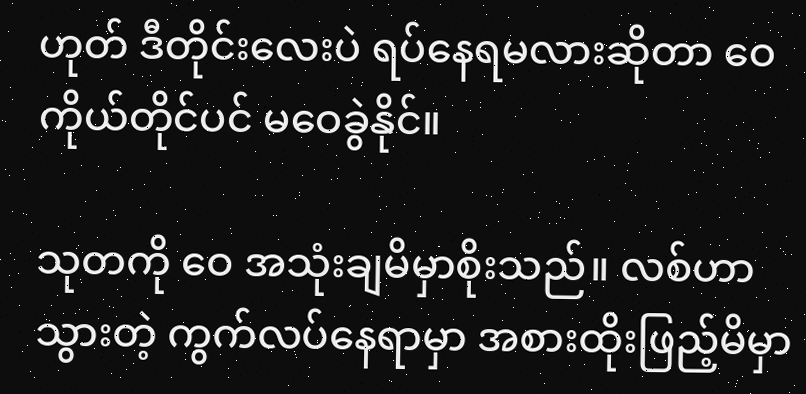ဟုတ် ဒီတိုင်းလေးပဲ ရပ်နေရမလားဆိုတာ ဝေကိုယ်တိုင်ပင် မဝေခွဲနိုင်။

သုတကို ဝေ အသုံးချမိမှာစိုးသည်။ လစ်ဟာသွားတဲ့ ကွက်လပ်နေရာမှာ အစားထိုးဖြည့်မိမှာ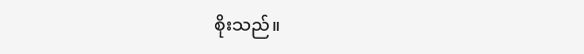စိုးသည်။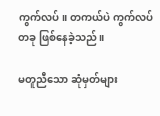ကွက်လပ်။ တကယ်ပဲ ကွက်လပ်တခု ဖြစ်နေခဲ့သည်။

မတူညီသော ဆုံမှတ်များ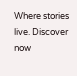Where stories live. Discover now